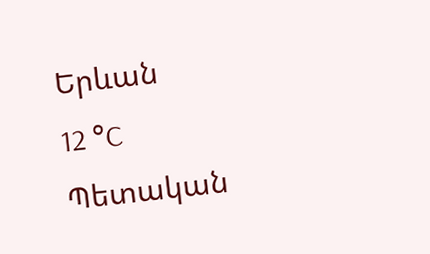Երևան
12 °C
Պետական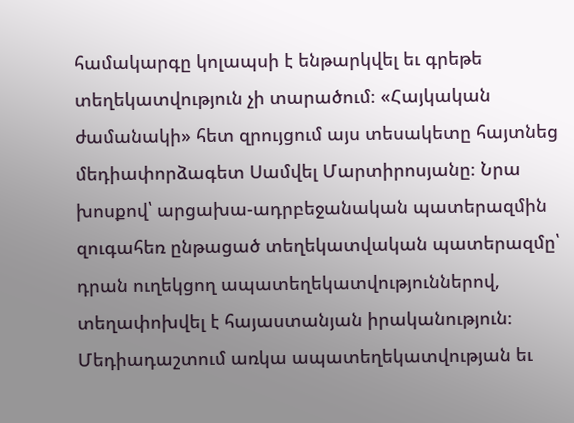համակարգը կոլապսի է ենթարկվել եւ գրեթե տեղեկատվություն չի տարածում։ «Հայկական ժամանակի» հետ զրույցում այս տեսակետը հայտնեց մեդիափորձագետ Սամվել Մարտիրոսյանը։ Նրա խոսքով՝ արցախա-ադրբեջանական պատերազմին զուգահեռ ընթացած տեղեկատվական պատերազմը՝ դրան ուղեկցող ապատեղեկատվություններով, տեղափոխվել է հայաստանյան իրականություն։
Մեդիադաշտում առկա ապատեղեկատվության եւ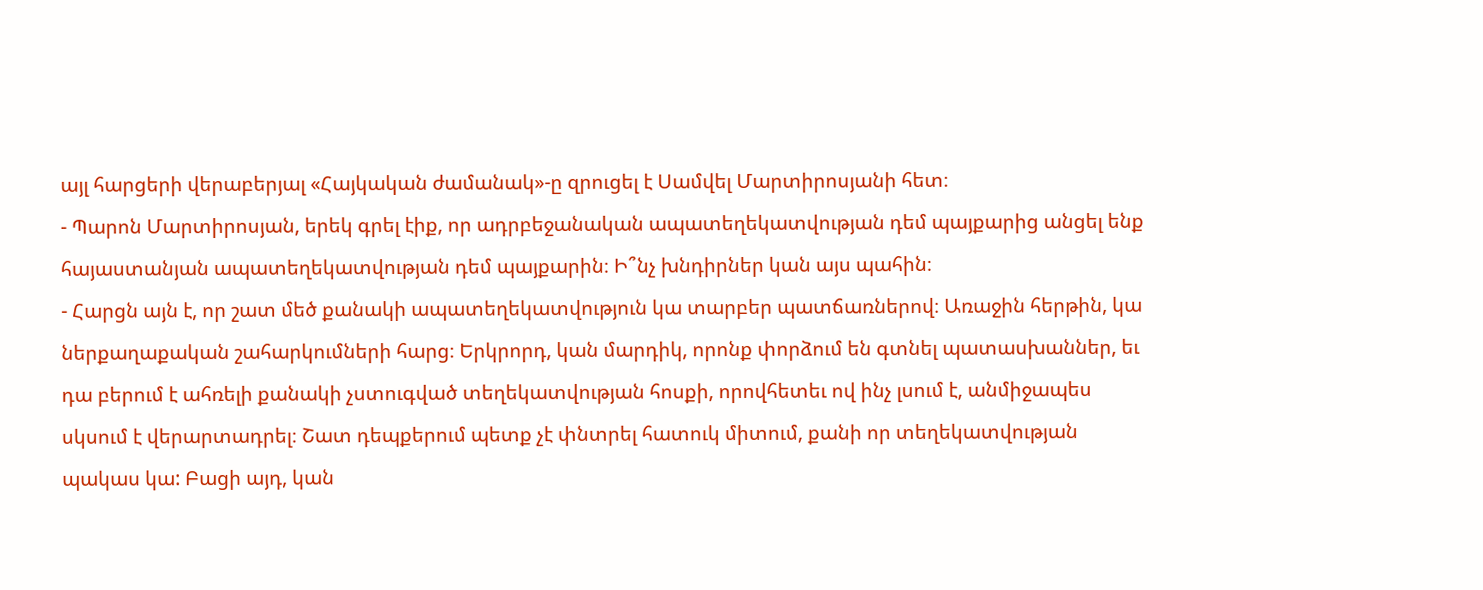այլ հարցերի վերաբերյալ «Հայկական ժամանակ»-ը զրուցել է Սամվել Մարտիրոսյանի հետ։
- Պարոն Մարտիրոսյան, երեկ գրել էիք, որ ադրբեջանական ապատեղեկատվության դեմ պայքարից անցել ենք հայաստանյան ապատեղեկատվության դեմ պայքարին։ Ի՞նչ խնդիրներ կան այս պահին։
- Հարցն այն է, որ շատ մեծ քանակի ապատեղեկատվություն կա տարբեր պատճառներով։ Առաջին հերթին, կա ներքաղաքական շահարկումների հարց։ Երկրորդ, կան մարդիկ, որոնք փորձում են գտնել պատասխաններ, եւ դա բերում է ահռելի քանակի չստուգված տեղեկատվության հոսքի, որովհետեւ ով ինչ լսում է, անմիջապես սկսում է վերարտադրել։ Շատ դեպքերում պետք չէ փնտրել հատուկ միտում, քանի որ տեղեկատվության պակաս կա: Բացի այդ, կան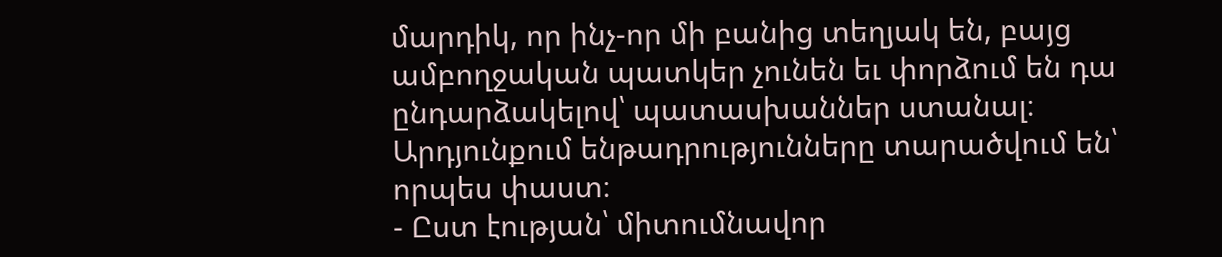մարդիկ, որ ինչ-որ մի բանից տեղյակ են, բայց ամբողջական պատկեր չունեն եւ փորձում են դա ընդարձակելով՝ պատասխաններ ստանալ։ Արդյունքում ենթադրությունները տարածվում են՝ որպես փաստ։
- Ըստ էության՝ միտումնավոր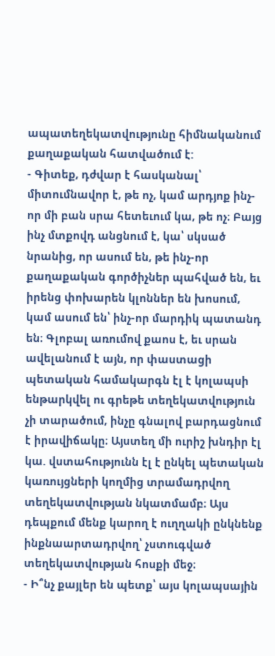ապատեղեկատվությունը հիմնականում քաղաքական հատվածում է:
- Գիտեք, դժվար է հասկանալ՝ միտումնավոր է, թե ոչ, կամ արդյոք ինչ-որ մի բան սրա հետեւում կա, թե ոչ։ Բայց ինչ մտքովդ անցնում է, կա՝ սկսած նրանից, որ ասում են, թե ինչ-որ քաղաքական գործիչներ պահված են, եւ իրենց փոխարեն կլոններ են խոսում, կամ ասում են՝ ինչ-որ մարդիկ պատանդ են։ Գլոբալ առումով քաոս է, եւ սրան ավելանում է այն, որ փաստացի պետական համակարգն էլ է կոլապսի ենթարկվել ու գրեթե տեղեկատվություն չի տարածում, ինչը գնալով բարդացնում է իրավիճակը։ Այստեղ մի ուրիշ խնդիր էլ կա. վստահությունն էլ է ընկել պետական կառույցների կողմից տրամադրվող տեղեկատվության նկատմամբ։ Այս դեպքում մենք կարող է ուղղակի ընկնենք ինքնաարտադրվող՝ չստուգված տեղեկատվության հոսքի մեջ։
- Ի՞նչ քայլեր են պետք՝ այս կոլապսային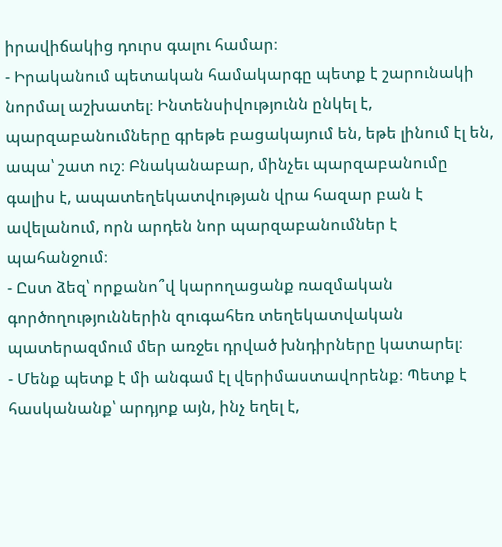իրավիճակից դուրս գալու համար։
- Իրականում պետական համակարգը պետք է շարունակի նորմալ աշխատել։ Ինտենսիվությունն ընկել է, պարզաբանումները գրեթե բացակայում են, եթե լինում էլ են, ապա՝ շատ ուշ։ Բնականաբար, մինչեւ պարզաբանումը գալիս է, ապատեղեկատվության վրա հազար բան է ավելանում, որն արդեն նոր պարզաբանումներ է պահանջում։
- Ըստ ձեզ՝ որքանո՞վ կարողացանք ռազմական գործողություններին զուգահեռ տեղեկատվական պատերազմում մեր առջեւ դրված խնդիրները կատարել։
- Մենք պետք է մի անգամ էլ վերիմաստավորենք։ Պետք է հասկանանք՝ արդյոք այն, ինչ եղել է,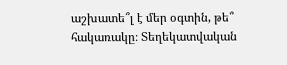աշխատե՞լ է մեր օգտին, թե՞ հակառակը։ Տեղեկատվական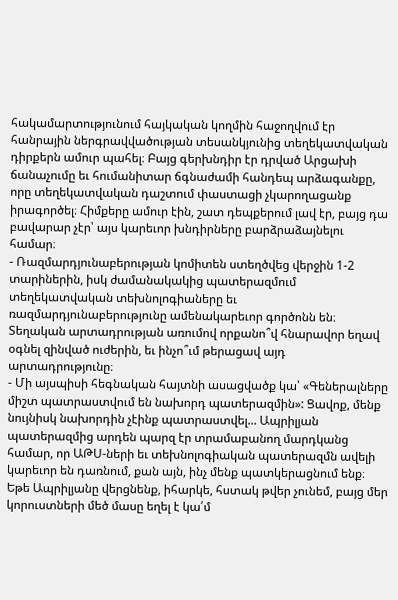հակամարտությունում հայկական կողմին հաջողվում էր հանրային ներգրավվածության տեսանկյունից տեղեկատվական դիրքերն ամուր պահել։ Բայց գերխնդիր էր դրված Արցախի ճանաչումը եւ հումանիտար ճգնաժամի հանդեպ արձագանքը, որը տեղեկատվական դաշտում փաստացի չկարողացանք իրագործել։ Հիմքերը ամուր էին, շատ դեպքերում լավ էր, բայց դա բավարար չէր՝ այս կարեւոր խնդիրները բարձրաձայնելու համար։
- Ռազմարդյունաբերության կոմիտեն ստեղծվեց վերջին 1-2 տարիներին, իսկ ժամանակակից պատերազմում տեղեկատվական տեխնոլոգիաները եւ ռազմարդյունաբերությունը ամենակարեւոր գործոնն են։ Տեղական արտադրության առումով որքանո՞վ հնարավոր եղավ օգնել զինված ուժերին, եւ ինչո՞ւմ թերացավ այդ արտադրությունը։
- Մի այսպիսի հեգնական հայտնի ասացվածք կա՝ «Գեներալները միշտ պատրաստվում են նախորդ պատերազմին»: Ցավոք, մենք նույնիսկ նախորդին չէինք պատրաստվել... Ապրիլյան պատերազմից արդեն պարզ էր տրամաբանող մարդկանց համար, որ ԱԹՍ-ների եւ տեխնոլոգիական պատերազմն ավելի կարեւոր են դառնում, քան այն, ինչ մենք պատկերացնում ենք։ Եթե Ապրիլյանը վերցնենք, իհարկե, հստակ թվեր չունեմ, բայց մեր կորուստների մեծ մասը եղել է կա՛մ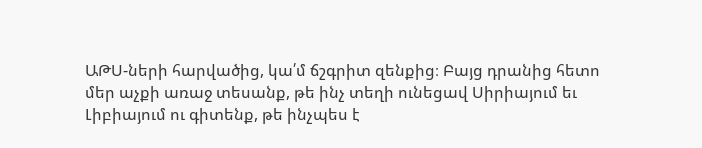ԱԹՍ-ների հարվածից, կա՛մ ճշգրիտ զենքից։ Բայց դրանից հետո մեր աչքի առաջ տեսանք, թե ինչ տեղի ունեցավ Սիրիայում եւ Լիբիայում ու գիտենք, թե ինչպես է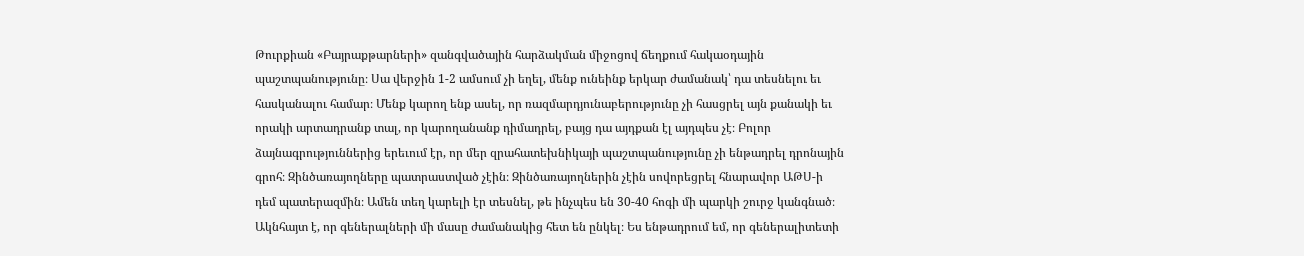Թուրքիան «Բայրաքթարների» զանգվածային հարձակման միջոցով ճեղքում հակաօդային պաշտպանությունը։ Սա վերջին 1-2 ամսում չի եղել, մենք ունեինք երկար ժամանակ՝ դա տեսնելու եւ հասկանալու համար։ Մենք կարող ենք ասել, որ ռազմարդյունաբերությունը չի հասցրել այն քանակի եւ որակի արտադրանք տալ, որ կարողանանք դիմադրել, բայց դա այդքան էլ այդպես չէ։ Բոլոր ձայնագրություններից երեւում էր, որ մեր զրահատեխնիկայի պաշտպանությունը չի ենթադրել դրոնային գրոհ։ Զինծառայողները պատրաստված չէին։ Զինծառայողներին չէին սովորեցրել հնարավոր ԱԹՍ-ի դեմ պատերազմին։ Ամեն տեղ կարելի էր տեսնել, թե ինչպես են 30-40 հոգի մի պարկի շուրջ կանգնած։ Ակնհայտ է, որ գեներալների մի մասը ժամանակից հետ են ընկել։ Ես ենթադրում եմ, որ գեներալիտետի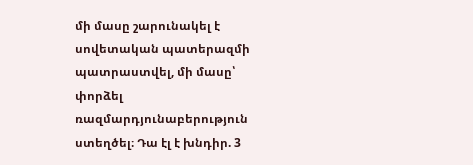մի մասը շարունակել է սովետական պատերազմի պատրաստվել, մի մասը՝ փորձել ռազմարդյունաբերություն ստեղծել։ Դա էլ է խնդիր. 3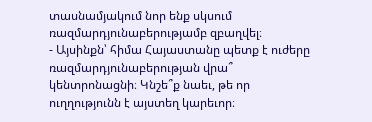տասնամյակում նոր ենք սկսում ռազմարդյունաբերությամբ զբաղվել։
- Այսինքն՝ հիմա Հայաստանը պետք է ուժերը ռազմարդյունաբերության վրա՞ կենտրոնացնի։ Կնշե՞ք նաեւ, թե որ ուղղությունն է այստեղ կարեւոր։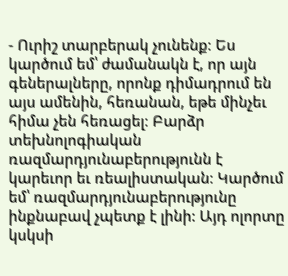- Ուրիշ տարբերակ չունենք։ Ես կարծում եմ՝ ժամանակն է, որ այն գեներալները, որոնք դիմադրում են այս ամենին, հեռանան, եթե մինչեւ հիմա չեն հեռացել։ Բարձր տեխնոլոգիական ռազմարդյունաբերությունն է կարեւոր եւ ռեալիստական։ Կարծում եմ՝ ռազմարդյունաբերությունը ինքնաբավ չպետք է լինի: Այդ ոլորտը կսկսի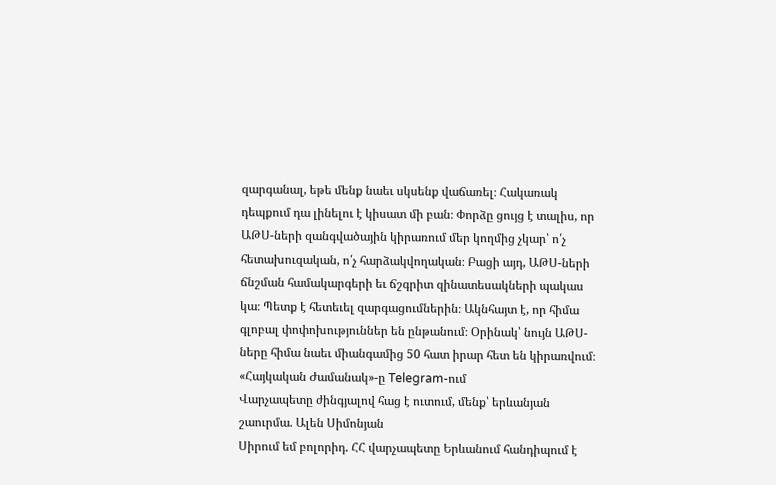զարգանալ, եթե մենք նաեւ սկսենք վաճառել։ Հակառակ դեպքում դա լինելու է կիսատ մի բան։ Փորձը ցույց է տալիս, որ ԱԹՍ-ների զանգվածային կիրառում մեր կողմից չկար՝ ո՛չ հետախուզական, ո՛չ հարձակվողական։ Բացի այդ, ԱԹՍ-ների ճնշման համակարգերի եւ ճշգրիտ զինատեսակների պակաս կա։ Պետք է հետեւել զարգացումներին։ Ակնհայտ է, որ հիմա գլոբալ փոփոխություններ են ընթանում։ Օրինակ՝ նույն ԱԹՍ-ները հիմա նաեւ միանգամից 50 հատ իրար հետ են կիրառվում։
«Հայկական Ժամանակ»-ը Telegram-ում
Վարչապետը ժինգյալով հաց է ուտում, մենք՝ երևանյան շաուրմա. Ալեն Սիմոնյան
Սիրում եմ բոլորիդ. ՀՀ վարչապետը Երևանում հանդիպում է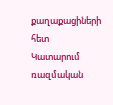քաղաքացիների հետ
Կատարում ռազմական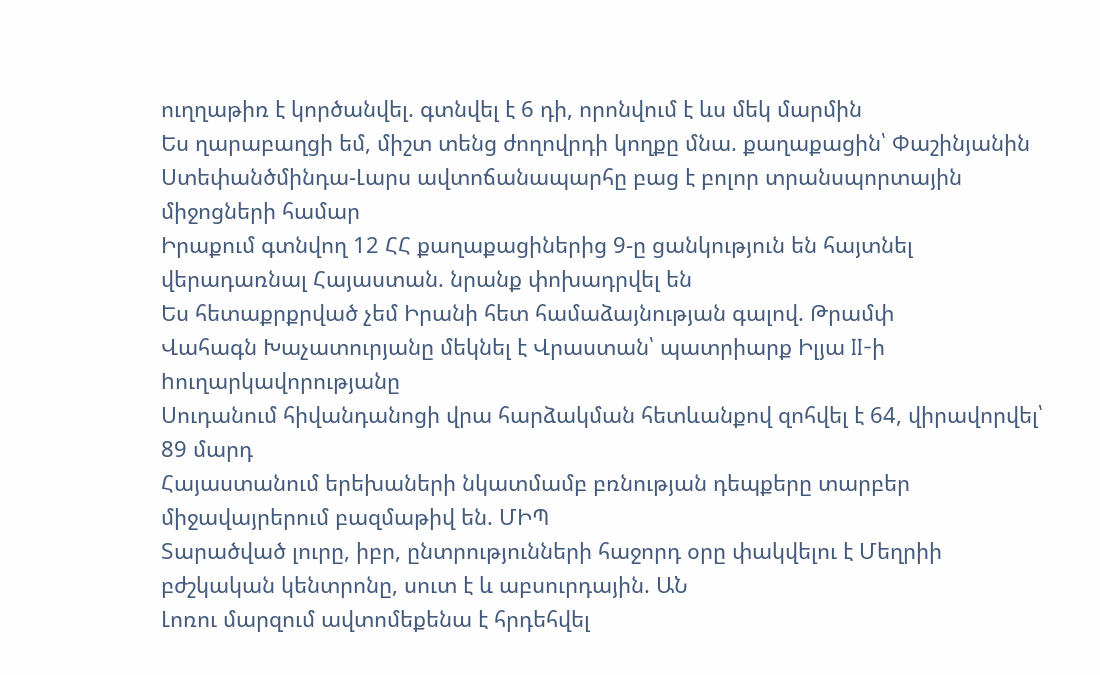ուղղաթիռ է կործանվել. գտնվել է 6 դի, որոնվում է ևս մեկ մարմին
Ես ղարաբաղցի եմ, միշտ տենց ժողովրդի կողքը մնա. քաղաքացին՝ Փաշինյանին
Ստեփանծմինդա-Լարս ավտոճանապարհը բաց է բոլոր տրանսպորտային միջոցների համար
Իրաքում գտնվող 12 ՀՀ քաղաքացիներից 9-ը ցանկություն են հայտնել վերադառնալ Հայաստան. նրանք փոխադրվել են
Ես հետաքրքրված չեմ Իրանի հետ համաձայնության գալով. Թրամփ
Վահագն Խաչատուրյանը մեկնել է Վրաստան՝ պատրիարք Իլյա II-ի hուղարկավորությանը
Սուդանում հիվանդանոցի վրա հարձակման հետևանքով զոհվել է 64, վիրավորվել՝ 89 մարդ
Հայաստանում երեխաների նկատմամբ բռնության դեպքերը տարբեր միջավայրերում բազմաթիվ են. ՄԻՊ
Տարածված լուրը, իբր, ընտրությունների հաջորդ օրը փակվելու է Մեղրիի բժշկական կենտրոնը, սուտ է և աբսուրդային. ԱՆ
Լոռու մարզում ավտոմեքենա է հրդեհվել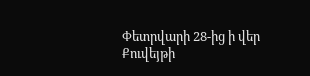Փետրվարի 28-ից ի վեր Քուվեյթի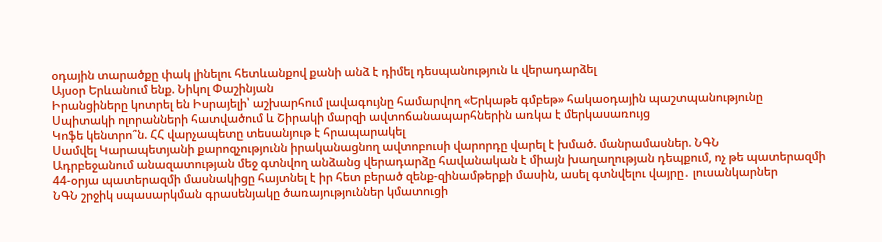օդային տարածքը փակ լինելու հետևանքով քանի անձ է դիմել դեսպանություն և վերադարձել
Այսօր Երևանում ենք. Նիկոլ Փաշինյան
Իրանցիները կոտրել են Իսրայելի՝ աշխարհում լավագույնը համարվող «Երկաթե գմբեթ» հակաօդային պաշտպանությունը
Սպիտակի ոլորանների հատվածում և Շիրակի մարզի ավտոճանապարհներին առկա է մերկասառույց
Կոֆե կենտրո՞ն. ՀՀ վարչապետը տեսանյութ է հրապարակել
Սամվել Կարապետյանի քարոզչությունն իրականացնող ավտոբուսի վարորդը վարել է խմած. մանրամասներ. ՆԳՆ
Ադրբեջանում անազատության մեջ գտնվող անձանց վերադարձը հավանական է միայն խաղաղության դեպքում, ոչ թե պատերազմի
44-օրյա պատերազմի մասնակիցը հայտնել է իր հետ բերած զենք-զինամթերքի մասին, ասել գտնվելու վայրը․ լուսանկարներ
ՆԳՆ շրջիկ սպասարկման գրասենյակը ծառայություններ կմատուցի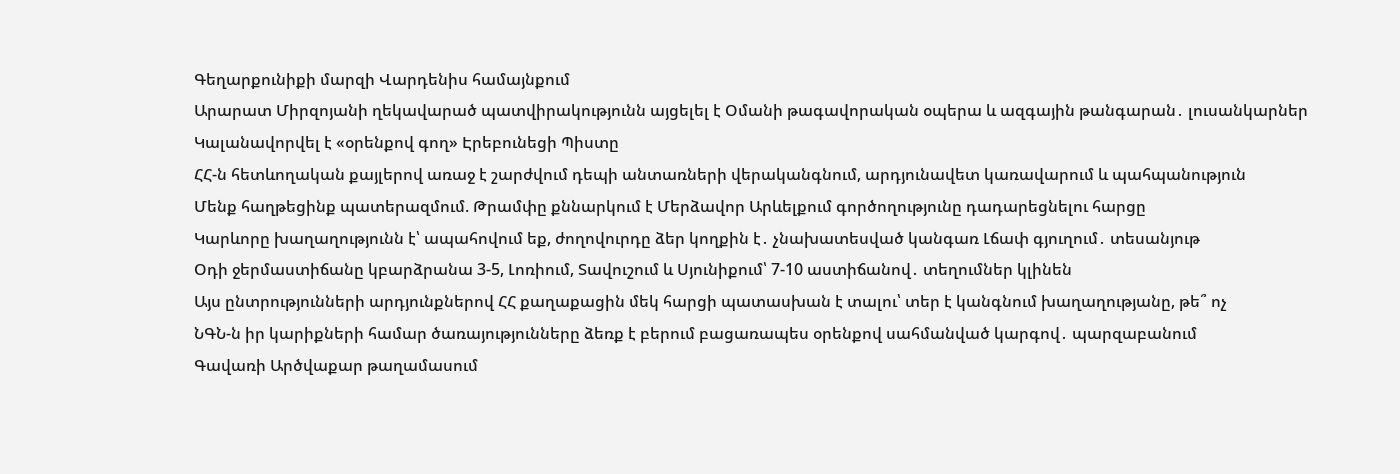Գեղարքունիքի մարզի Վարդենիս համայնքում
Արարատ Միրզոյանի ղեկավարած պատվիրակությունն այցելել է Օմանի թագավորական օպերա և ազգային թանգարան․ լուսանկարներ
Կալանավորվել է «օրենքով գող» Էրեբունեցի Պիստը
ՀՀ-ն հետևողական քայլերով առաջ է շարժվում դեպի անտառների վերականգնում, արդյունավետ կառավարում և պահպանություն
Մենք հաղթեցինք պատերազմում. Թրամփը քննարկում է Մերձավոր Արևելքում գործողությունը դադարեցնելու հարցը
Կարևորը խաղաղությունն է՝ ապահովում եք, ժողովուրդը ձեր կողքին է․ չնախատեսված կանգառ Լճափ գյուղում․ տեսանյութ
Օդի ջերմաստիճանը կբարձրանա 3-5, Լոռիում, Տավուշում և Սյունիքում՝ 7-10 աստիճանով․ տեղումներ կլինեն
Այս ընտրությունների արդյունքներով ՀՀ քաղաքացին մեկ հարցի պատասխան է տալու՝ տեր է կանգնում խաղաղությանը, թե՞ ոչ
ՆԳՆ-ն իր կարիքների համար ծառայությունները ձեռք է բերում բացառապես օրենքով սահմանված կարգով․ պարզաբանում
Գավառի Արծվաքար թաղամասում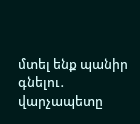մտել ենք պանիր գնելու․ վարչապետը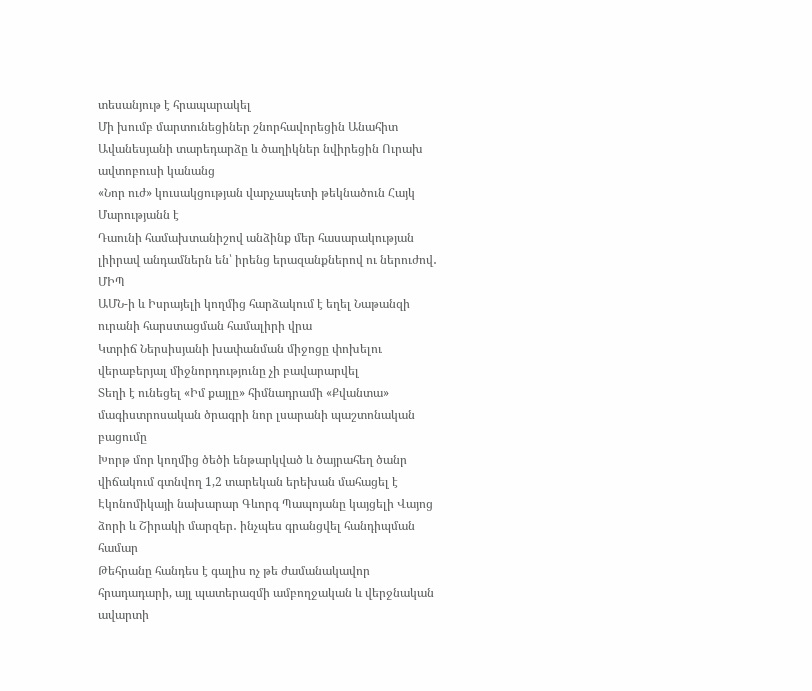տեսանյութ է հրապարակել
Մի խումբ մարտունեցիներ շնորհավորեցին Անահիտ Ավանեսյանի տարեդարձը և ծաղիկներ նվիրեցին Ուրախ ավտոբուսի կանանց
«Նոր ուժ» կուսակցության վարչապետի թեկնածուն Հայկ Մարությանն է
Դաունի համախտանիշով անձինք մեր հասարակության լիիրավ անդամներն են՝ իրենց երազանքներով ու ներուժով․ ՄԻՊ
ԱՄՆ-ի և Իսրայելի կողմից հարձակում է եղել Նաթանզի ուրանի հարստացման համալիրի վրա
Կտրիճ Ներսիսյանի խափանման միջոցը փոխելու վերաբերյալ միջնորդությունը չի բավարարվել
Տեղի է ունեցել «Իմ քայլը» հիմնադրամի «Քվանտա» մագիստրոսական ծրագրի նոր լսարանի պաշտոնական բացումը
Խորթ մոր կողմից ծեծի ենթարկված և ծայրահեղ ծանր վիճակում գտնվող 1,2 տարեկան երեխան մահացել է
Էկոնոմիկայի նախարար Գևորգ Պապոյանը կայցելի Վայոց ձորի և Շիրակի մարզեր․ ինչպես գրանցվել հանդիպման համար
Թեհրանը հանդես է գալիս ոչ թե ժամանակավոր հրադադարի, այլ պատերազմի ամբողջական և վերջնական ավարտի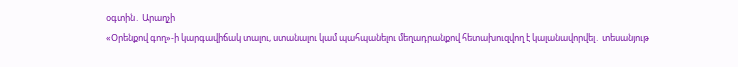օգտին․ Արաղչի
«Օրենքով գող»-ի կարգավիճակ տալու, ստանալու կամ պահպանելու մեղադրանքով հետախուզվող է կալանավորվել․ տեսանյութ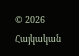© 2026 Հայկական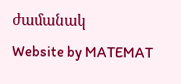ժամանակ
Website by MATEMAT